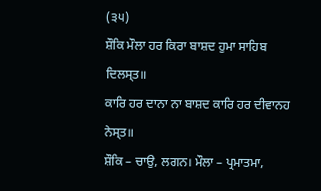(੩੫)
ਸ਼ੌਕਿ ਮੌਲਾ ਹਰ ਕਿਰਾ ਬਾਸ਼ਦ ਹੁਮਾ ਸਾਹਿਬ ਦਿਲਸ੍ਤ॥
ਕਾਰਿ ਹਰ ਦਾਨਾ ਨਾ ਬਾਸ਼ਦ ਕਾਰਿ ਹਰ ਦੀਵਾਨਹ ਨੇਸ੍ਤ॥
ਸ਼ੌਕਿ – ਚਾਉ, ਲਗਨ। ਮੌਲਾ – ਪ੍ਰਮਾਤਮਾ,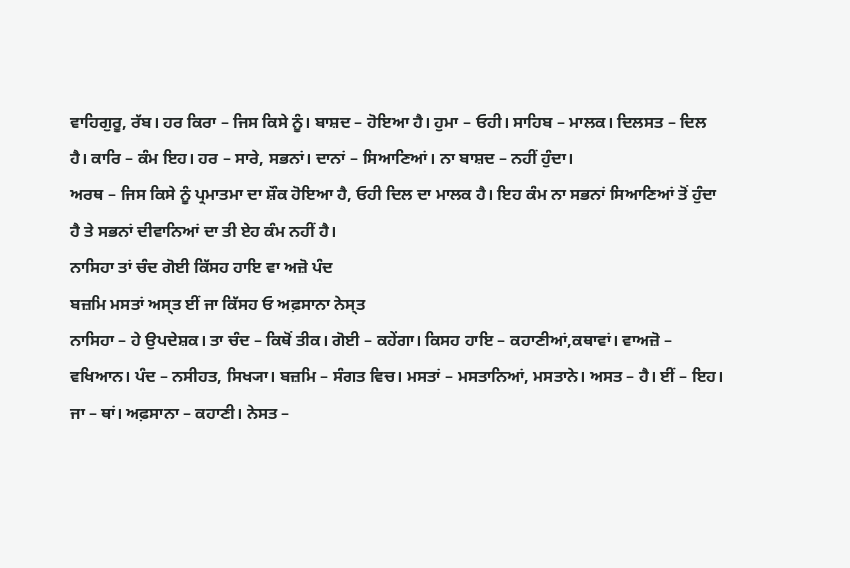ਵਾਹਿਗੁਰੂ, ਰੱਬ। ਹਰ ਕਿਰਾ – ਜਿਸ ਕਿਸੇ ਨੂੰ। ਬਾਸ਼ਦ – ਹੋਇਆ ਹੈ। ਹੁਮਾ – ਓਹੀ। ਸਾਹਿਬ – ਮਾਲਕ। ਦਿਲਸਤ – ਦਿਲ ਹੈ। ਕਾਰਿ – ਕੰਮ ਇਹ। ਹਰ – ਸਾਰੇ, ਸਭਨਾਂ। ਦਾਨਾਂ – ਸਿਆਣਿਆਂ। ਨਾ ਬਾਸ਼ਦ – ਨਹੀਂ ਹੁੰਦਾ।
ਅਰਥ – ਜਿਸ ਕਿਸੇ ਨੂੰ ਪ੍ਰਮਾਤਮਾ ਦਾ ਸ਼ੌਕ ਹੋਇਆ ਹੈ, ਓਹੀ ਦਿਲ ਦਾ ਮਾਲਕ ਹੈ। ਇਹ ਕੰਮ ਨਾ ਸਭਨਾਂ ਸਿਆਣਿਆਂ ਤੋਂ ਹੁੰਦਾ ਹੈ ਤੇ ਸਭਨਾਂ ਦੀਵਾਨਿਆਂ ਦਾ ਤੀ ਏਹ ਕੰਮ ਨਹੀਂ ਹੈ।
ਨਾਸਿਹਾ ਤਾਂ ਚੰਦ ਗੋਈ ਕਿੱਸਹ ਹਾਇ ਵਾ ਅਜ਼ੋ ਪੰਦ
ਬਜ਼ਮਿ ਮਸਤਾਂ ਅਸ੍ਤ ਈਂ ਜਾ ਕਿੱਸਹ ਓ ਅਫ਼ਸਾਨਾ ਨੇਸ੍ਤ
ਨਾਸਿਹਾ – ਹੇ ਉਪਦੇਸ਼ਕ। ਤਾ ਚੰਦ – ਕਿਥੋਂ ਤੀਕ। ਗੋਈ – ਕਹੇਂਗਾ। ਕਿਸਹ ਹਾਇ – ਕਹਾਣੀਆਂ,ਕਥਾਵਾਂ। ਵਾਅਜ਼ੋ – ਵਖਿਆਨ। ਪੰਦ – ਨਸੀਹਤ, ਸਿਖ੍ਯਾ। ਬਜ਼ਮਿ – ਸੰਗਤ ਵਿਚ। ਮਸਤਾਂ – ਮਸਤਾਨਿਆਂ, ਮਸਤਾਨੇ। ਅਸਤ – ਹੈ। ਈਂ – ਇਹ। ਜਾ – ਥਾਂ। ਅਫ਼ਸਾਨਾ – ਕਹਾਣੀ। ਨੇਸਤ –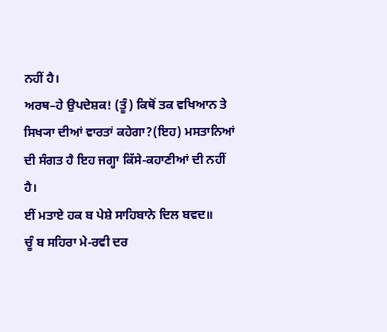ਨਹੀਂ ਹੈ।
ਅਰਥ–ਹੇ ਉਪਦੇਸ਼ਕ! (ਤੂੰ) ਕਿਥੋਂ ਤਕ ਵਖਿਆਨ ਤੇ ਸਿਖ੍ਯਾ ਦੀਆਂ ਵਾਰਤਾਂ ਕਹੇਗਾ?(ਇਹ) ਮਸਤਾਨਿਆਂ ਦੀ ਸੰਗਤ ਹੈ ਇਹ ਜਗ੍ਹਾ ਕਿੱਸੇ-ਕਹਾਣੀਆਂ ਦੀ ਨਹੀਂ ਹੈ।
ਈਂ ਮਤਾਏ ਹਕ ਬ ਪੇਸ਼ੇ ਸਾਹਿਬਾਨੇ ਦਿਲ ਬਵਦ॥
ਚੂੰ ਬ ਸਹਿਰਾ ਮੇ-ਰਵੀ ਦਰ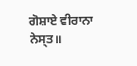ਗੋਸ਼ਾਏ ਵੀਰਾਨਾ ਨੇਸ੍ਤ॥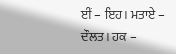ਈਂ – ਇਹ। ਮਤਾਏ – ਦੌਲਤ। ਹਕ –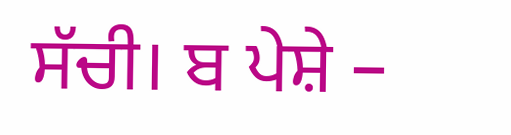ਸੱਚੀ। ਬ ਪੇਸ਼ੇ –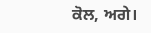ਕੋਲ, ਅਗੇ।